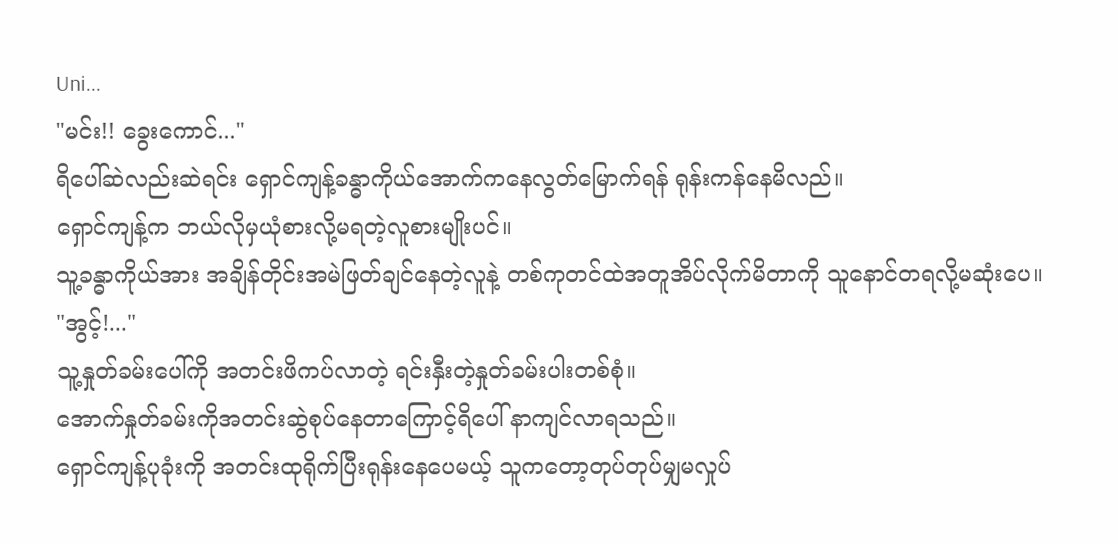Uni...
"မင်း!! ခွေးကောင်..."
ရိပေါ်ဆဲလည်းဆဲရင်း ရှောင်ကျန့်ခန္ဓာကိုယ်အောက်ကနေလွတ်မြောက်ရန် ရုန်းကန်နေမိလည်။
ရှောင်ကျန့်က ဘယ်လိုမှယုံစားလို့မရတဲ့လူစားမျိုးပင်။
သူ့ခန္ဓာကိုယ်အား အချိန်တိုင်းအမဲဖြတ်ချင်နေတဲ့လူနဲ့ တစ်ကုတင်ထဲအတူအိပ်လိုက်မိတာကို သူနောင်တရလို့မဆုံးပေ။
"အွင့်!..."
သူ့နှုတ်ခမ်းပေါ်ကို အတင်းဖိကပ်လာတဲ့ ရင်းနှီးတဲ့နှုတ်ခမ်းပါးတစ်စုံ။
အောက်နှုတ်ခမ်းကိုအတင်းဆွဲစုပ်နေတာကြောင့်ရိပေါ် နာကျင်လာရသည်။
ရှောင်ကျန့်ပုခုံးကို အတင်းထုရိုက်ပြီးရုန်းနေပေမယ့် သူကတော့တုပ်တုပ်မျှမလှုပ်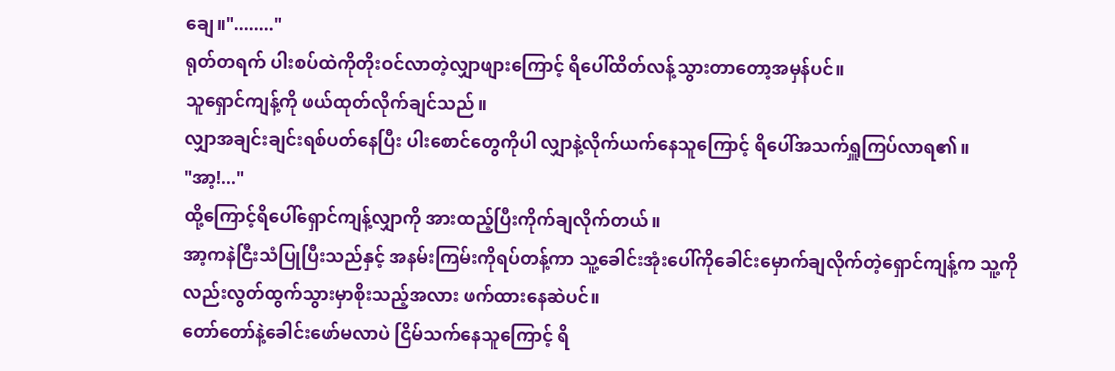ချေ။"........"
ရုတ်တရက် ပါးစပ်ထဲကိုတိုးဝင်လာတဲ့လျှာဖျားကြောင့် ရိပေါ်ထိတ်လန့်သွားတာတော့အမှန်ပင်။
သူရှောင်ကျန့်ကို ဖယ်ထုတ်လိုက်ချင်သည်။
လျှာအချင်းချင်းရစ်ပတ်နေပြီး ပါးစောင်တွေကိုပါ လျှာနဲ့လိုက်ယက်နေသူကြောင့် ရိပေါ်အသက်ရှူကြပ်လာရ၏။
"အာ့!..."
ထို့ကြောင့်ရိပေါ်ရှောင်ကျန့်လျှာကို အားထည့်ပြီးကိုက်ချလိုက်တယ်။
အာ့ကနဲငြီးသံပြုပြီးသည်နှင့် အနမ်းကြမ်းကိုရပ်တန့်ကာ သူ့ခေါင်းအုံးပေါ်ကိုခေါင်းမှောက်ချလိုက်တဲ့ရှောင်ကျန့်က သူ့ကိုလည်းလွတ်ထွက်သွားမှာစိုးသည့်အလား ဖက်ထားနေဆဲပင်။
တော်တော်နဲ့ခေါင်းဖော်မလာပဲ ငြိမ်သက်နေသူကြောင့် ရိ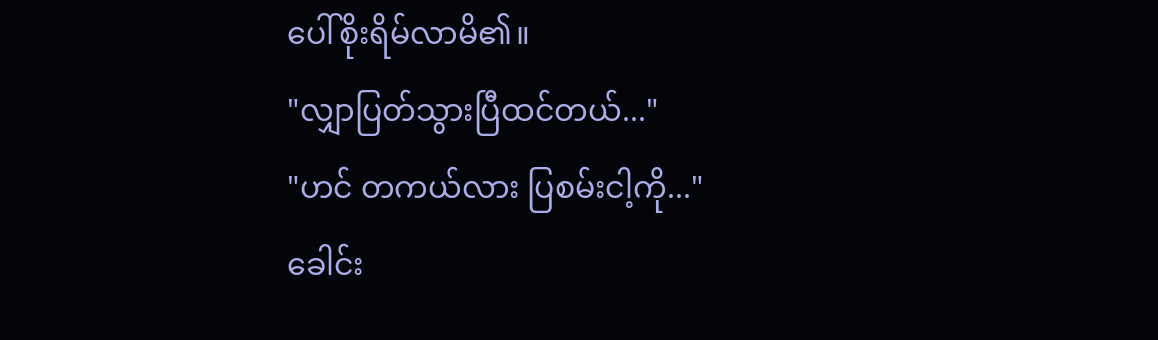ပေါ်စိုးရိမ်လာမိ၏။
"လျှာပြတ်သွားပြီထင်တယ်..."
"ဟင် တကယ်လား ပြစမ်းငါ့ကို..."
ခေါင်း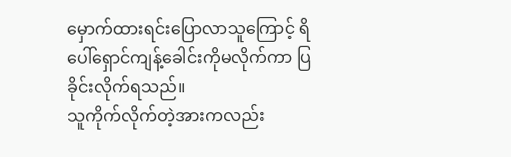မှောက်ထားရင်းပြောလာသူကြောင့် ရိပေါ်ရှောင်ကျန့်ခေါင်းကိုမလိုက်ကာ ပြခိုင်းလိုက်ရသည်။
သူကိုက်လိုက်တဲ့အားကလည်း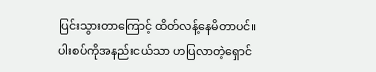ပြင်းသွားတာကြောင့် ထိတ်လန့်နေမိတာပင်။
ပါးစပ်ကိုအနည်းငယ်သာ ဟပြလာတဲ့ရှောင်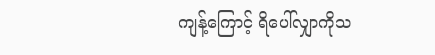ကျန့်ကြောင့် ရိပေါ်လျှာကိုသ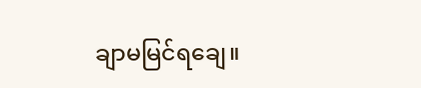ချာမမြင်ရချေ။